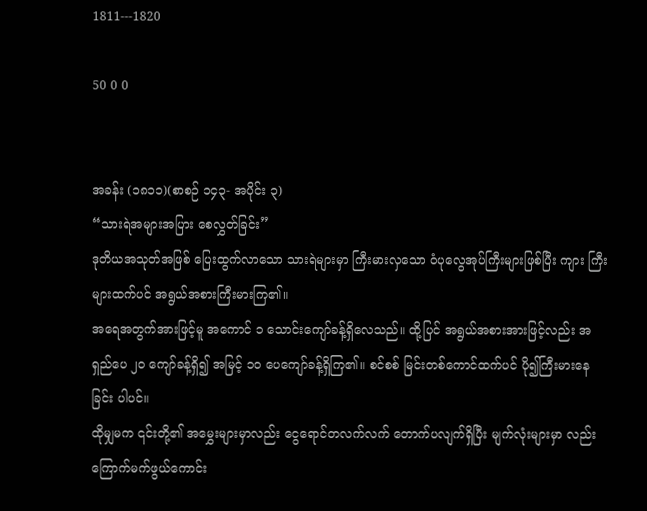1811---1820

50 0 0


အခန်း (၁၈၁၁)(စာစဉ် ၁၄၃- အပိုင်း ၃)
“သားရဲအများအပြား စေလွှတ်ခြင်း”
ဒုတိယအသုတ်အဖြစ် ပြေးထွက်လာသော သားရဲများမှာ ကြီးမားလှသော ဝံပုလွေအုပ်ကြီးများဖြစ်ပြီး ကျား ကြီးများထက်ပင် အရွယ်အစားကြီးမားကြ၏။
အရေအတွက်အားဖြင့်မူ အကောင် ၁ သောင်းကျော်ခန့်ရှိလေသည်။ ထို့ပြင် အရွယ်အစားအားဖြင့်လည်း အရှည်ပေ ၂၀ ကျော်ခန့်ရှိ၍ အမြင့် ၁၀ ပေကျော်ခန့်ရှိကြ၏။ စင်စစ် မြင်းတစ်ကောင်ထက်ပင် ပို၍ကြီးမားနေခြင်း ပါပင်။
ထိုမျှမက ၎င်းတို့၏ အမွှေးများမှာလည်း ငွေရောင်တလက်လက် တောက်ပလျက်ရှိပြီး မျက်လုံးများမှာ လည်း ကြောက်မက်ဖွယ်ကောင်း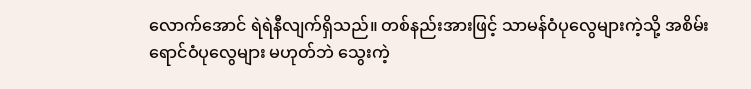လောက်အောင် ရဲရဲနီလျက်ရှိသည်။ တစ်နည်းအားဖြင့် သာမန်ဝံပုလွေများကဲ့သို့ အစိမ်းရောင်ဝံပုလွေများ မဟုတ်ဘဲ သွေးကဲ့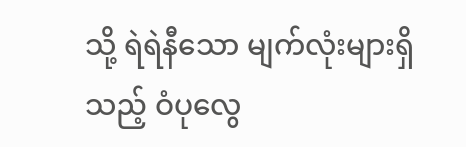သို့ ရဲရဲနီသော မျက်လုံးများရှိသည့် ဝံပုလွေ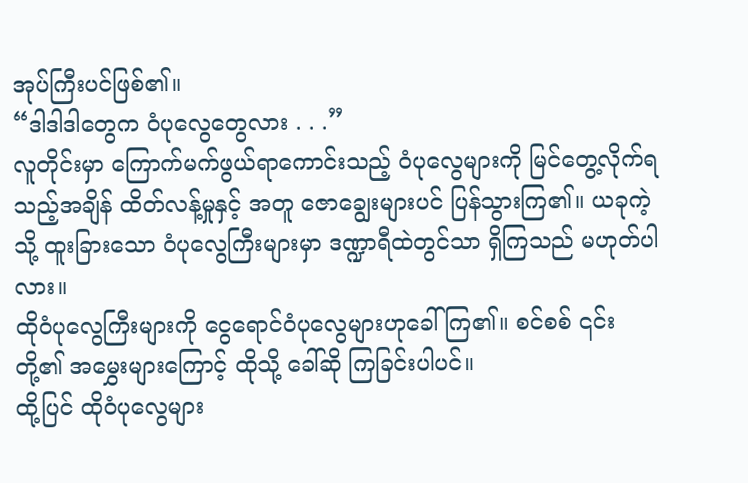အုပ်ကြီးပင်ဖြစ်၏။
“ဒါဒါဒါတွေက ဝံပုလွေတွေလား . . .”
လူတိုင်းမှာ ကြောက်မက်ဖွယ်ရာကောင်းသည့် ဝံပုလွေများကို မြင်တွေ့လိုက်ရသည့်အချိန် ထိတ်လန့်မှုနှင့် အတူ ဇောချွေးများပင် ပြန်သွားကြ၏။ ယခုကဲ့သို့ ထူးခြားသော ဝံပုလွေကြီးများမှာ ဒဏ္ဍာရီထဲတွင်သာ ရှိကြသည် မဟုတ်ပါလား။
ထိုဝံပုလွေကြီးများကို ငွေရောင်ဝံပုလွေများဟုခေါ်ကြ၏။ စင်စစ် ၎င်းတို့၏ အမွှေးများကြောင့် ထိုသို့ ခေါ်ဆို ကြခြင်းပါပင်။
ထို့ပြင် ထိုဝံပုလွေများ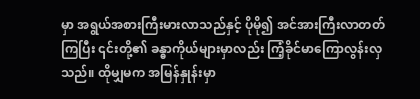မှာ အရွယ်အစားကြီးမားလာသည်နှင့် ပိုမို၍ အင်အားကြီးလာတတ်ကြပြီး ၎င်းတို့၏ ခန္ဓာကိုယ်များမှာလည်း ကြံ့ခိုင်မာကြောလွန်းလှသည်။ ထိုမျှမက အမြန်နှုန်းမှာ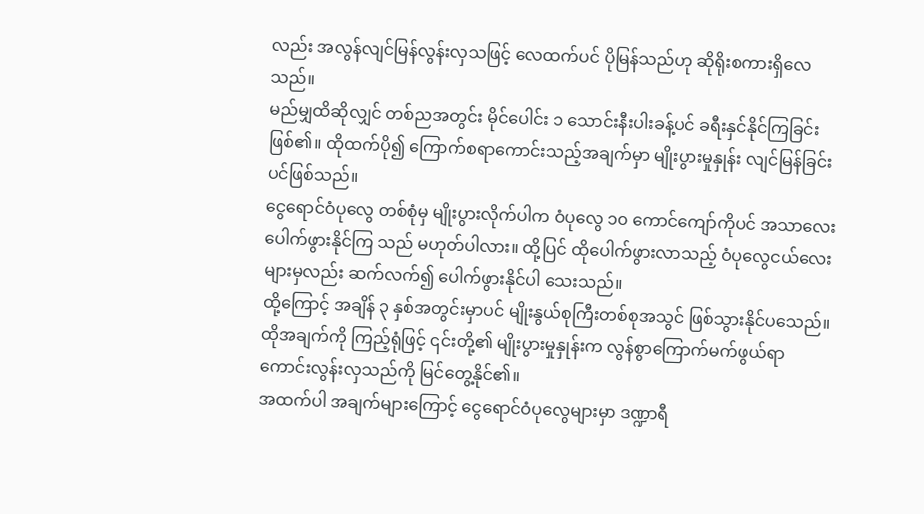လည်း အလွန်လျင်မြန်လွန်းလှသဖြင့် လေထက်ပင် ပိုမြန်သည်ဟု ဆိုရိုးစကားရှိလေသည်။
မည်မျှထိဆိုလျှင် တစ်ညအတွင်း မိုင်ပေါင်း ၁ သောင်းနီးပါးခန့်ပင် ခရီးနှင်နိုင်ကြခြင်းဖြစ်၏။ ထိုထက်ပို၍ ကြောက်စရာကောင်းသည့်အချက်မှာ မျိုးပွားမှုနှုန်း လျင်မြန်ခြင်းပင်ဖြစ်သည်။
ငွေရောင်ဝံပုလွေ တစ်စုံမှ မျိုးပွားလိုက်ပါက ဝံပုလွေ ၁၀ ကောင်ကျော်ကိုပင် အသာလေး ပေါက်ဖွားနိုင်ကြ သည် မဟုတ်ပါလား။ ထို့ပြင် ထိုပေါက်ဖွားလာသည့် ဝံပုလွေငယ်လေးများမှလည်း ဆက်လက်၍ ပေါက်ဖွားနိုင်ပါ သေးသည်။
ထို့ကြောင့် အချိန် ၃ နှစ်အတွင်းမှာပင် မျိုးနွယ်စုကြီးတစ်စုအသွင် ဖြစ်သွားနိုင်ပသေည်။ ထိုအချက်ကို ကြည့်ရုံဖြင့် ၎င်းတို့၏ မျိုးပွားမှုနှုန်းက လွန်စွာကြောက်မက်ဖွယ်ရာကောင်းလွန်းလှသည်ကို မြင်တွေ့နိုင်၏။
အထက်ပါ အချက်များကြောင့် ငွေရောင်ဝံပုလွေများမှာ ဒဏ္ဍာရီ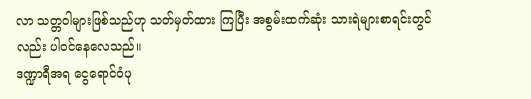လာ သတ္တဝါများဖြစ်သည်ဟု သတ်မှတ်ထား ကြပြီး အစွမ်းထက်ဆုံး သားရဲများစာရင်းတွင်လည်း ပါဝင်နေလေသည်။
ဒဏ္ဍာရီအရ ငွေရောင်ဝံပု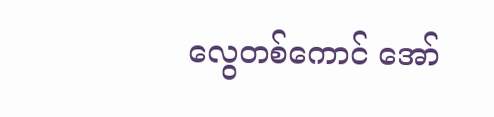လွေတစ်ကောင် အော်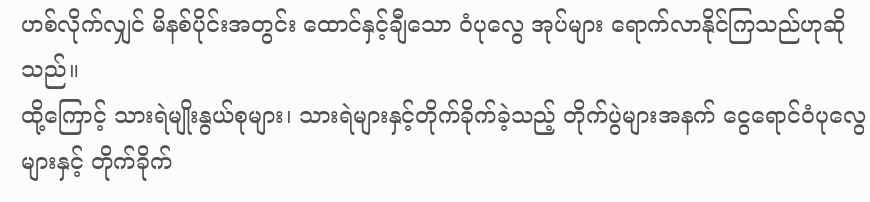ဟစ်လိုက်လျှင် မိနစ်ပိုင်းအတွင်း ထောင်နှင့်ချီသော ဝံပုလွေ အုပ်များ ရောက်လာနိုင်ကြသည်ဟုဆိုသည်။
ထို့ကြောင့် သားရဲမျိုးနွယ်စုများ၊ သားရဲများနှင့်တိုက်ခိုက်ခဲ့သည့် တိုက်ပွဲများအနက် ငွေရောင်ဝံပုလွေများနှင့် တိုက်ခိုက်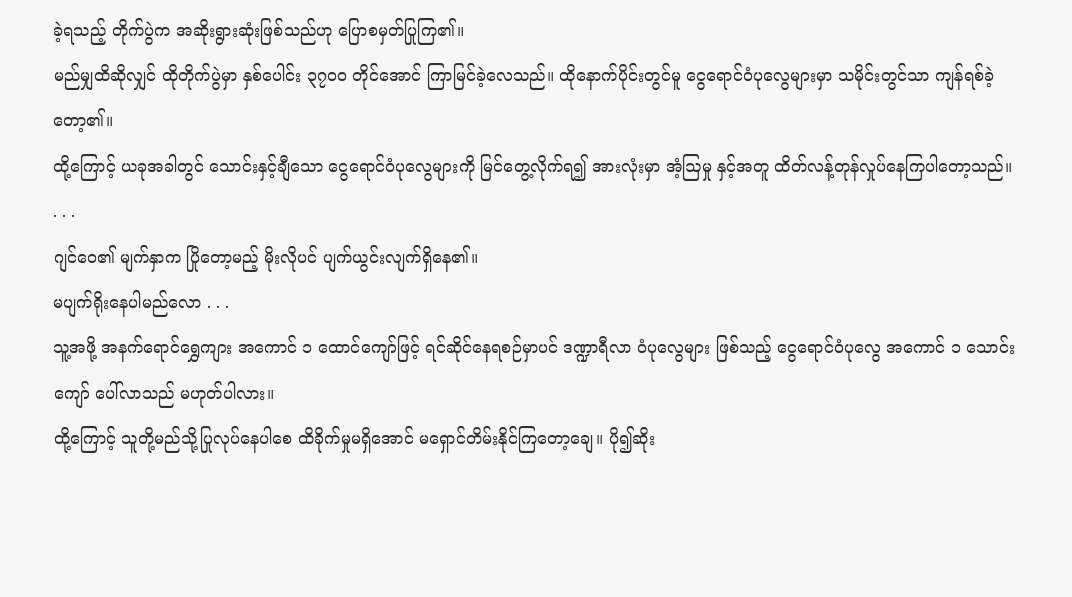ခဲ့ရသည့် တိုက်ပွဲက အဆိုးရွားဆုံးဖြစ်သည်ဟု ပြောစမှတ်ပြုကြ၏။
မည်မျှထိဆိုလျှင် ထိုတိုက်ပွဲမှာ နှစ်ပေါင်း ၃၇၀၀ တိုင်အောင် ကြာမြင်ခဲ့လေသည်။ ထိုနောက်ပိုင်းတွင်မူ ငွေရောင်ဝံပုလွေများမှာ သမိုင်းတွင်သာ ကျန်ရစ်ခဲ့တော့၏။
ထို့ကြောင့် ယခုအခါတွင် သောင်းနှင့်ချီသော ငွေရောင်ဝံပုလွေများကို မြင်တွေ့လိုက်ရ၍ အားလုံးမှာ အံ့ဩမှု နှင့်အတူ ထိတ်လန့်တုန်လှုပ်နေကြပါတော့သည်။
. . .
ဂျင်ဝေ၏ မျက်နှာက ပြိုတော့မည့် မိုးလိုပင် ပျက်ယွင်းလျက်ရှိနေ၏။
မပျက်ရိုးနေပါမည်လော . . .
သူ့အဖို့ အနက်ရောင်ရွှေကျား အကောင် ၁ ထောင်ကျော်ဖြင့် ရင်ဆိုင်နေရစဉ်မှာပင် ဒဏ္ဍာရီလာ ဝံပုလွေများ ဖြစ်သည့် ငွေရောင်ဝံပုလွေ အကောင် ၁ သောင်းကျော် ပေါ်လာသည် မဟုတ်ပါလား။
ထို့ကြောင့် သူတို့မည်သို့ပြုလုပ်နေပါစေ ထိခိုက်မှုမရှိအောင် မရှောင်တိမ်းနိုင်ကြတော့ချေ။ ပို၍ဆိုး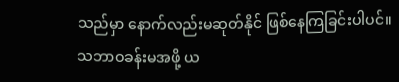သည်မှာ နောက်လည်းမဆုတ်နိုင် ဖြစ်နေကြခြင်းပါပင်။
သဘာဝခန်းမအဖို့ ယ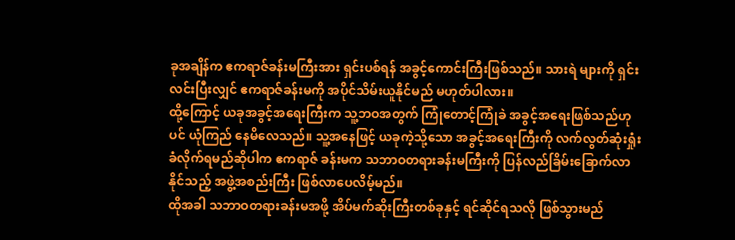ခုအချိန်က ဧကရာဇ်ခန်းမကြီးအား ရှင်းပစ်ရန် အခွင့်ကောင်းကြီးဖြစ်သည်။ သားရဲ များကို ရှင်းလင်းပြီးလျှင် ဧကရာဇ်ခန်းမကို အပိုင်သိမ်းယူနိုင်မည် မဟုတ်ပါလား။
ထို့ကြောင့် ယခုအခွင့်အရေးကြီးက သူ့ဘဝအတွက် ကြုံတောင့်ကြုံခဲ အခွင့်အရေးဖြစ်သည်ဟုပင် ယုံကြည် နေမိလေသည်။ သူ့အနေဖြင့် ယခုကဲ့သို့သော အခွင့်အရေးကြီးကို လက်လွတ်ဆုံးရှုံးခံလိုက်ရမည်ဆိုပါက ဧကရာဇ် ခန်းမက သဘာဝတရားခန်းမကြီးကို ပြန်လည်ခြိမ်းခြောက်လာနိုင်သည့် အဖွဲ့အစည်းကြီး ဖြစ်လာပေလိမ့်မည်။
ထိုအခါ သဘာဝတရားခန်းမအဖို့ အိပ်မက်ဆိုးကြီးတစ်ခုနှင့် ရင်ဆိုင်ရသလို ဖြစ်သွားမည်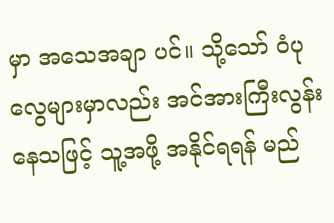မှာ အသေအချာ ပင်။ သို့သော် ဝံပုလွေများမှာလည်း အင်အားကြီးလွန်းနေသဖြင့် သူ့အဖို့ အနိုင်ရရန် မည်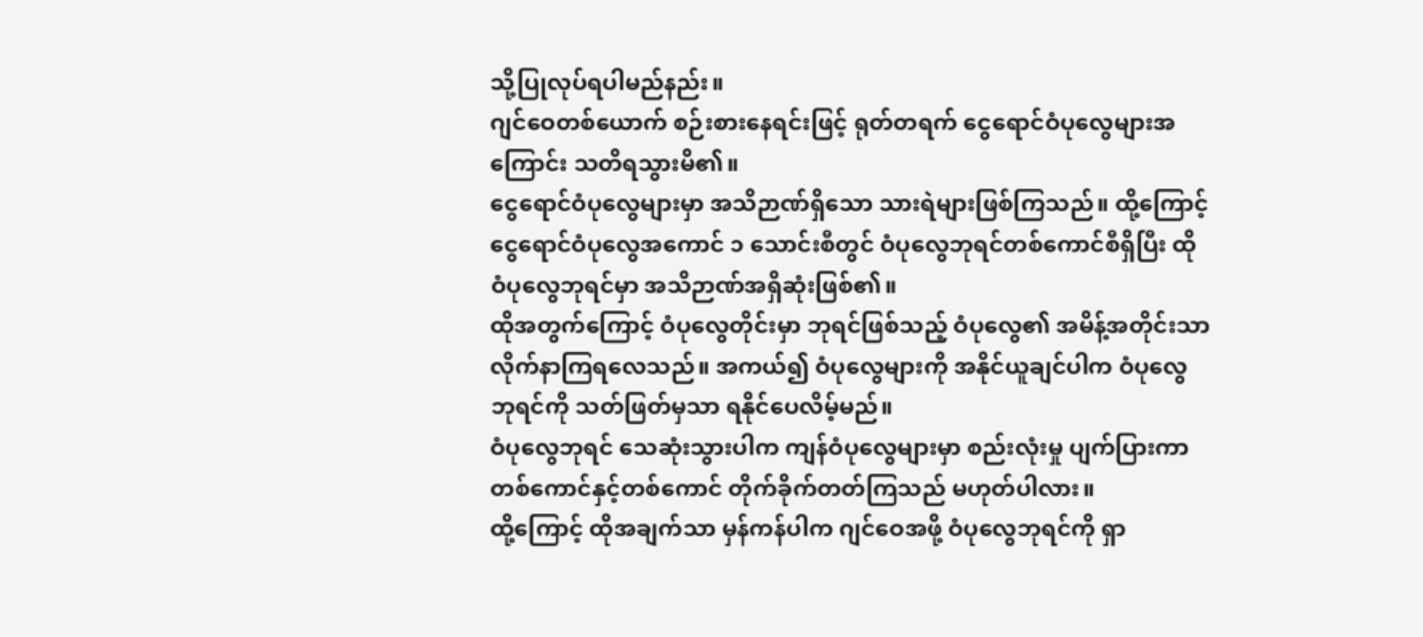သို့ပြုလုပ်ရပါမည်နည်း။
ဂျင်ဝေတစ်ယောက် စဉ်းစားနေရင်းဖြင့် ရုတ်တရက် ငွေရောင်ဝံပုလွေများအကြောင်း သတိရသွားမိ၏။
ငွေရောင်ဝံပုလွေများမှာ အသိဉာဏ်ရှိသော သားရဲများဖြစ်ကြသည်။ ထို့ကြောင့် ငွေရောင်ဝံပုလွေအကောင် ၁ သောင်းစီတွင် ဝံပုလွေဘုရင်တစ်ကောင်စီရှိပြီး ထိုဝံပုလွေဘုရင်မှာ အသိဉာဏ်အရှိဆုံးဖြစ်၏။
ထိုအတွက်ကြောင့် ဝံပုလွေတိုင်းမှာ ဘုရင်ဖြစ်သည့် ဝံပုလွေ၏ အမိန့်အတိုင်းသာ လိုက်နာကြရလေသည်။ အကယ်၍ ဝံပုလွေများကို အနိုင်ယူချင်ပါက ဝံပုလွေဘုရင်ကို သတ်ဖြတ်မှသာ ရနိုင်ပေလိမ့်မည်။
ဝံပုလွေဘုရင် သေဆုံးသွားပါက ကျန်ဝံပုလွေများမှာ စည်းလုံးမှု ပျက်ပြားကာ တစ်ကောင်နှင့်တစ်ကောင် တိုက်ခိုက်တတ်ကြသည် မဟုတ်ပါလား။
ထို့ကြောင့် ထိုအချက်သာ မှန်ကန်ပါက ဂျင်ဝေအဖို့ ဝံပုလွေဘုရင်ကို ရှာ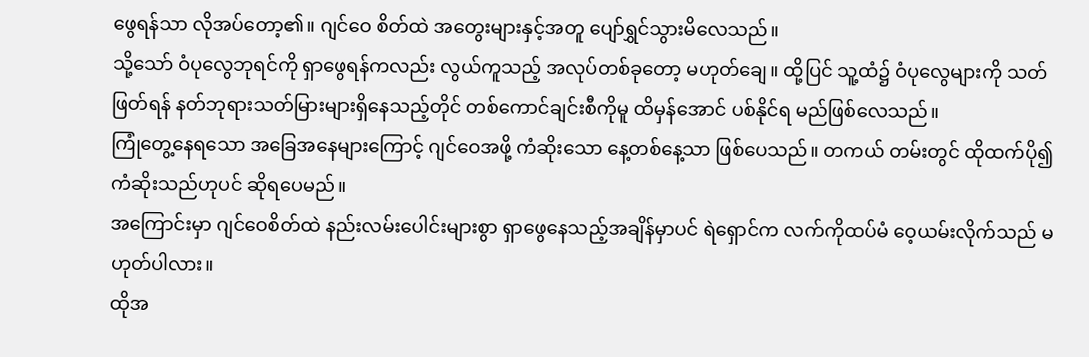ဖွေရန်သာ လိုအပ်တော့၏။ ဂျင်ဝေ စိတ်ထဲ အတွေးများနှင့်အတူ ပျော်ရွှင်သွားမိလေသည်။
သို့သော် ဝံပုလွေဘုရင်ကို ရှာဖွေရန်ကလည်း လွယ်ကူသည့် အလုပ်တစ်ခုတော့ မဟုတ်ချေ။ ထို့ပြင် သူ့ထံ၌ ဝံပုလွေများကို သတ်ဖြတ်ရန် နတ်ဘုရားသတ်မြားများရှိနေသည့်တိုင် တစ်ကောင်ချင်းစီကိုမူ ထိမှန်အောင် ပစ်နိုင်ရ မည်ဖြစ်လေသည်။
ကြုံတွေ့နေရသော အခြေအနေများကြောင့် ဂျင်ဝေအဖို့ ကံဆိုးသော နေ့တစ်နေ့သာ ဖြစ်ပေသည်။ တကယ် တမ်းတွင် ထိုထက်ပို၍ ကံဆိုးသည်ဟုပင် ဆိုရပေမည်။
အကြောင်းမှာ ဂျင်ဝေစိတ်ထဲ နည်းလမ်းပေါင်းများစွာ ရှာဖွေနေသည့်အချိန်မှာပင် ရဲရှောင်က လက်ကိုထပ်မံ ဝေ့ယမ်းလိုက်သည် မဟုတ်ပါလား။
ထိုအ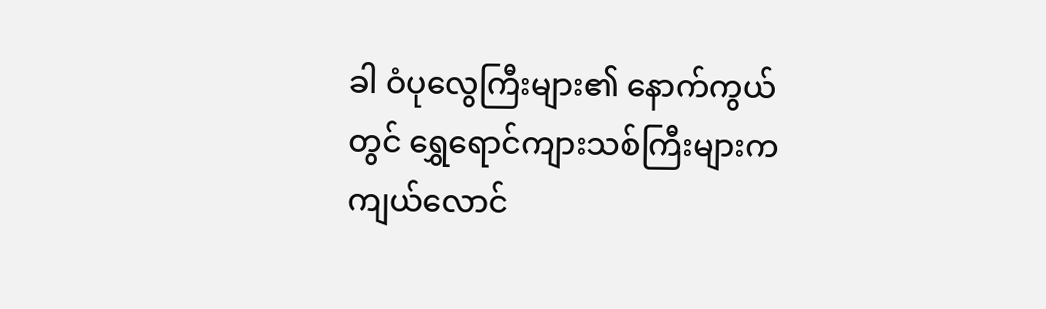ခါ ဝံပုလွေကြီးများ၏ နောက်ကွယ်တွင် ရွှေရောင်ကျားသစ်ကြီးများက ကျယ်လောင်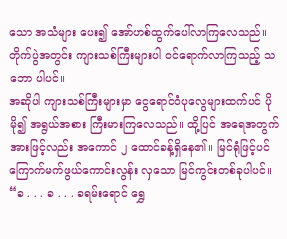သော အသံများ ပေး၍ အော်ဟစ်ထွက်ပေါ်လာကြလေသည်။ တိုက်ပွဲအတွင်း ကျားသစ်ကြီးများပါ ဝင်ရောက်လာကြသည့် သဘော ပါပင်။
အဆိုပါ ကျားသစ်ကြီးများမှာ ငွေရောင်ဝံပုလွေများထက်ပင် ပိုမို၍ အရွယ်အစား ကြီးမားကြလေသည်။ ထို့ပြင် အရေအတွက်အားဖြင့်လည်း အကောင် ၂ ထောင်ခန့်ရှိနေ၏။ မြင်ရုံဖြင့်ပင် ကြောက်မက်ဖွယ်ကောင်းလွန်း လှသော မြင်ကွင်းတစ်ခုပါပင်။
“ခ . . . ခ . . . ခရမ်းရောင် ရွှေ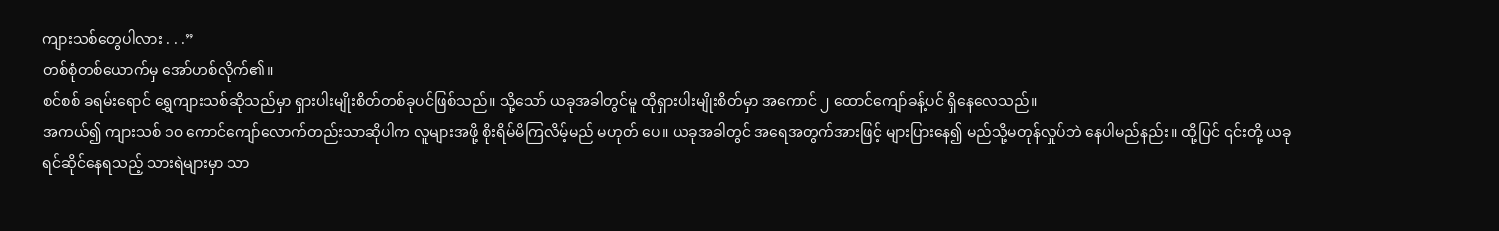ကျားသစ်တွေပါလား . . .”
တစ်စုံတစ်ယောက်မှ အော်ဟစ်လိုက်၏။
စင်စစ် ခရမ်းရောင် ရွှေကျားသစ်ဆိုသည်မှာ ရှားပါးမျိုးစိတ်တစ်ခုပင်ဖြစ်သည်။ သို့သော် ယခုအခါတွင်မူ ထိုရှားပါးမျိုးစိတ်မှာ အကောင် ၂ ထောင်ကျော်ခန့်ပင် ရှိနေလေသည်။
အကယ်၍ ကျားသစ် ၁၀ ကောင်ကျော်လောက်တည်းသာဆိုပါက လူများအဖို့ စိုးရိမ်မိကြလိမ့်မည် မဟုတ် ပေ။ ယခုအခါတွင် အရေအတွက်အားဖြင့် များပြားနေ၍ မည်သို့မတုန်လှုပ်ဘဲ နေပါမည်နည်း။ ထို့ပြင် ၎င်းတို့ ယခု ရင်ဆိုင်နေရသည့် သားရဲများမှာ သာ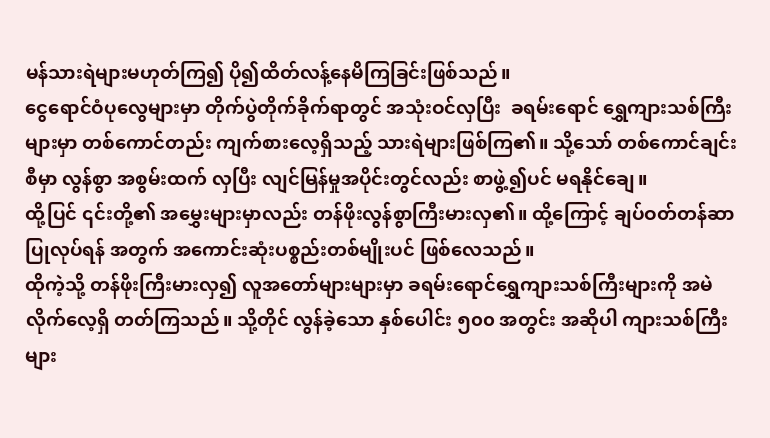မန်သားရဲများမဟုတ်ကြ၍ ပို၍ထိတ်လန့်နေမိကြခြင်းဖြစ်သည်။
ငွေရောင်ဝံပုလွေများမှာ တိုက်ပွဲတိုက်ခိုက်ရာတွင် အသုံးဝင်လှပြီး  ခရမ်းရောင် ရွှေကျားသစ်ကြီးများမှာ တစ်ကောင်တည်း ကျက်စားလေ့ရှိသည့် သားရဲများဖြစ်ကြ၏။ သို့သော် တစ်ကောင်ချင်းစီမှာ လွန်စွာ အစွမ်းထက် လှပြီး လျင်မြန်မှုအပိုင်းတွင်လည်း စာဖွဲ့၍ပင် မရနိုင်ချေ။
ထို့ပြင် ၎င်းတို့၏ အမွှေးများမှာလည်း တန်ဖိုးလွန်စွာကြီးမားလှ၏။ ထို့ကြောင့် ချပ်ဝတ်တန်ဆာပြုလုပ်ရန် အတွက် အကောင်းဆုံးပစ္စည်းတစ်မျိုးပင် ဖြစ်လေသည်။
ထိုကဲ့သို့ တန်ဖိုးကြီးမားလှ၍ လူအတော်များများမှာ ခရမ်းရောင်ရွှေကျားသစ်ကြီးများကို အမဲလိုက်လေ့ရှိ တတ်ကြသည်။ သို့တိုင် လွန်ခဲ့သော နှစ်ပေါင်း ၅၀၀ အတွင်း အဆိုပါ ကျားသစ်ကြီးများ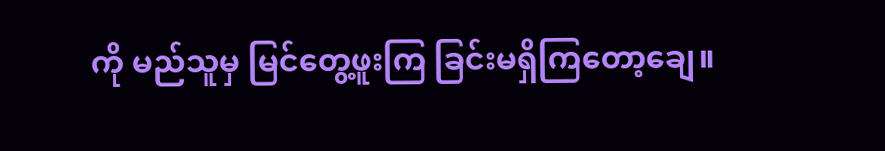ကို မည်သူမှ မြင်တွေ့ဖူးကြ ခြင်းမရှိကြတော့ချေ။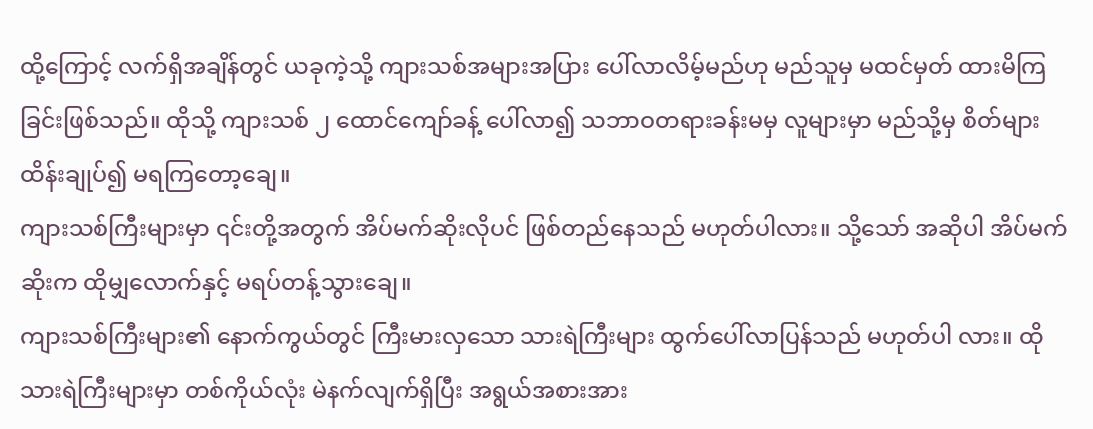ထို့ကြောင့် လက်ရှိအချိန်တွင် ယခုကဲ့သို့ ကျားသစ်အများအပြား ပေါ်လာလိမ့်မည်ဟု မည်သူမှ မထင်မှတ် ထားမိကြခြင်းဖြစ်သည်။ ထိုသို့ ကျားသစ် ၂ ထောင်ကျော်ခန့် ပေါ်လာ၍ သဘာဝတရားခန်းမမှ လူများမှာ မည်သို့မှ စိတ်များ ထိန်းချုပ်၍ မရကြတော့ချေ။
ကျားသစ်ကြီးများမှာ ၎င်းတို့အတွက် အိပ်မက်ဆိုးလိုပင် ဖြစ်တည်နေသည် မဟုတ်ပါလား။ သို့သော် အဆိုပါ အိပ်မက်ဆိုးက ထိုမျှလောက်နှင့် မရပ်တန့်သွားချေ။
ကျားသစ်ကြီးများ၏ နောက်ကွယ်တွင် ကြီးမားလှသော သားရဲကြီးများ ထွက်ပေါ်လာပြန်သည် မဟုတ်ပါ လား။ ထိုသားရဲကြီးများမှာ တစ်ကိုယ်လုံး မဲနက်လျက်ရှိပြီး အရွယ်အစားအား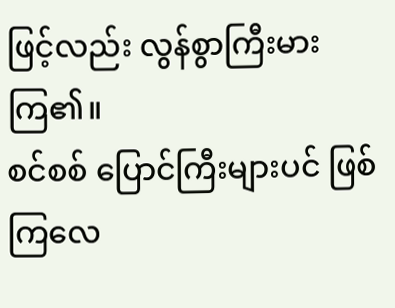ဖြင့်လည်း လွန်စွာကြီးမားကြ၏။
စင်စစ် ပြောင်ကြီးများပင် ဖြစ်ကြလေ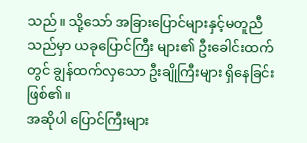သည်။ သို့သော် အခြားပြောင်များနှင့်မတူညီသည်မှာ ယခုပြောင်ကြီး များ၏ ဦးခေါင်းထက်တွင် ချွန်ထက်လှသော ဦးချိုကြီးများ ရှိနေခြင်းဖြစ်၏။
အဆိုပါ ပြောင်ကြီးများ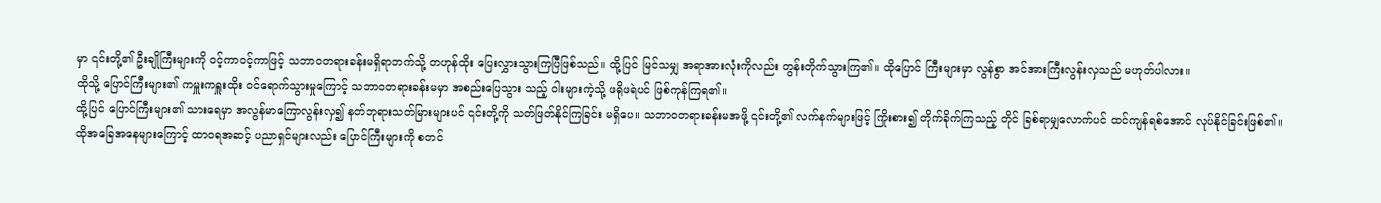မှာ ၎င်းတို့၏ ဦးချိုကြီးများကို ဝင့်ကာဝင့်ကာဖြင့် သဘာဝတရားခန်းမရှိရာဘက်သို့ တဟုန်ထိုး ပြေးလွှားသွားကြပြီဖြစ်သည်။ ထို့ပြင် မြင်သမျှ အရာအားလုံးကိုလည်း တွန်းတိုက်သွားကြ၏။ ထိုပြောင် ကြီးများမှာ လွန်စွာ အင်အားကြီးလွန်းလှသည် မဟုတ်ပါလား။
ထိုသို့ ပြောင်ကြီးများ၏ ကမှူးကရှူးထိုး ဝင်ရောက်သွားမှုကြောင့် သဘာဝတရားခန်းမမှာ အစည်းပြေသွား သည့် ဝါးများကဲ့သို့ ဖရိုဖရဲပင် ဖြစ်ကုန်ကြရ၏။
ထို့ပြင် ပြောင်ကြီးများ၏ သားရေမှာ အလွန်မာကြောလွန်းလှ၍ နတ်ဘုရားသတ်မြားများပင် ၎င်းတို့ကို သတ်ဖြတ်နိုင်ကြခြင်း မရှိပေ။ သဘာဝတရားခန်းမအဖို့ ၎င်းတို့၏ လက်နက်များဖြင့် ကြိုးစား၍ တိုက်ခိုက်ကြသည့် တိုင် ခြစ်ရာမျှလောက်ပင် ထင်ကျန်ရစ်အောင် လုပ်နိုင်ခြင်းဖြစ်၏။
ထိုအခြေအနေများကြောင့် ထာဝရအဆင့် ပညာရှင်များလည်း ပြောင်ကြီးများကို စတင်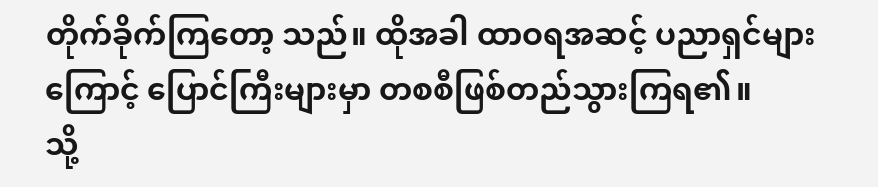တိုက်ခိုက်ကြတော့ သည်။ ထိုအခါ ထာဝရအဆင့် ပညာရှင်များကြောင့် ပြောင်ကြီးများမှာ တစစီဖြစ်တည်သွားကြရ၏။
သို့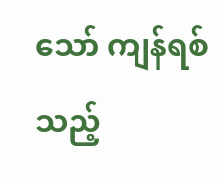သော် ကျန်ရစ်သည့်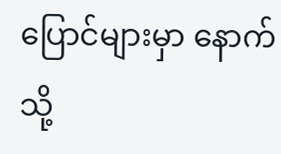ပြောင်များမှာ နောက်သို့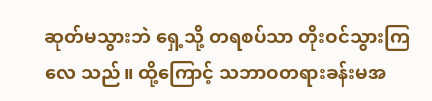ဆုတ်မသွားဘဲ ရှေ့သို့ တရစပ်သာ တိုးဝင်သွားကြလေ သည်။ ထို့ကြောင့် သဘာဝတရားခန်းမအ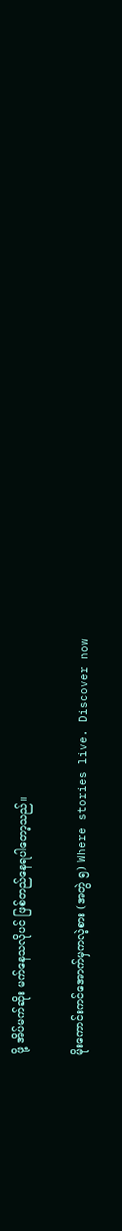ဖို့ အိပ်မက်ဆိုး မက်နေသလိုပင် ဖြစ်တည်နေရပါတော့သည်။

မိုးကောင်းကင်အောက်မှကလဲ့စား (အတွဲ ၅) Where stories live. Discover now